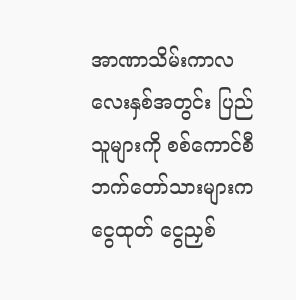အာဏာသိမ်းကာလ လေးနှစ်အတွင်း ပြည်သူများကို စစ်ကောင်စီဘက်တော်သားများက ငွေထုတ် ငွေညှစ်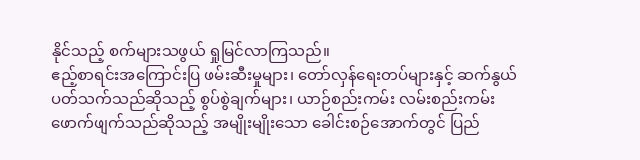နိုင်သည့် စက်များသဖွယ် ရှုမြင်လာကြသည်။
ဧည့်စာရင်းအကြောင်းပြ ဖမ်းဆီးမှုများ၊ တော်လှန်ရေးတပ်များနှင့် ဆက်နွယ်ပတ်သက်သည်ဆိုသည့် စွပ်စွဲချက်များ၊ ယာဉ်စည်းကမ်း လမ်းစည်းကမ်းဖောက်ဖျက်သည်ဆိုသည့် အမျိုးမျိုးသော ခေါင်းစဉ်အောက်တွင် ပြည်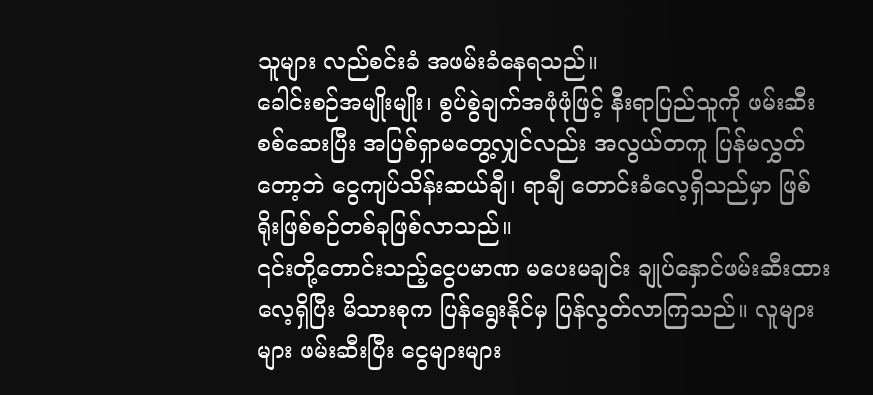သူများ လည်စင်းခံ အဖမ်းခံနေရသည်။
ခေါင်းစဉ်အမျိုးမျိုး၊ စွပ်စွဲချက်အဖုံဖုံဖြင့် နီးရာပြည်သူကို ဖမ်းဆီးစစ်ဆေးပြီး အပြစ်ရှာမတွေ့လျှင်လည်း အလွယ်တကူ ပြန်မလွှတ်တော့ဘဲ ငွေကျပ်သိန်းဆယ်ချီ၊ ရာချီ တောင်းခံလေ့ရှိသည်မှာ ဖြစ်ရိုးဖြစ်စဉ်တစ်ခုဖြစ်လာသည်။
၎င်းတို့တောင်းသည့်ငွေပမာဏ မပေးမချင်း ချုပ်နှောင်ဖမ်းဆီးထားလေ့ရှိပြီး မိသားစုက ပြန်ရွေးနိုင်မှ ပြန်လွတ်လာကြသည်။ လူများများ ဖမ်းဆီးပြီး ငွေများများ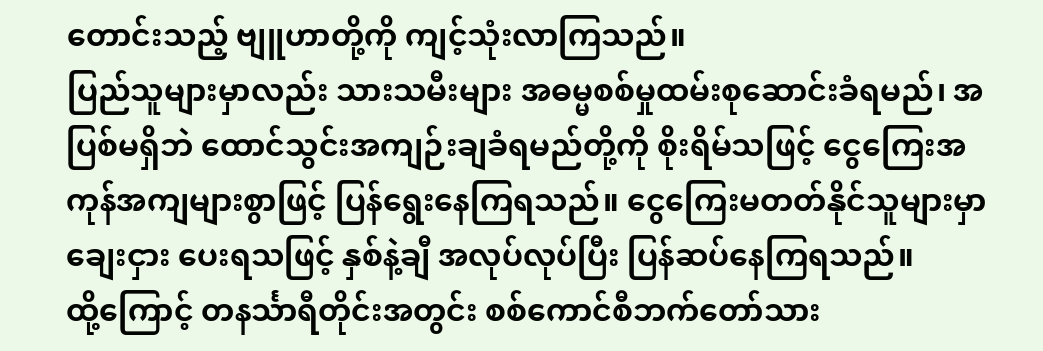တောင်းသည့် ဗျူဟာတို့ကို ကျင့်သုံးလာကြသည်။
ပြည်သူများမှာလည်း သားသမီးများ အဓမ္မစစ်မှုထမ်းစုဆောင်းခံရမည်၊ အပြစ်မရှိဘဲ ထောင်သွင်းအကျဉ်းချခံရမည်တို့ကို စိုးရိမ်သဖြင့် ငွေကြေးအကုန်အကျများစွာဖြင့် ပြန်ရွေးနေကြရသည်။ ငွေကြေးမတတ်နိုင်သူများမှာ ချေးငှား ပေးရသဖြင့် နှစ်နဲ့ချီ အလုပ်လုပ်ပြီး ပြန်ဆပ်နေကြရသည်။
ထို့ကြောင့် တနင်္သာရီတိုင်းအတွင်း စစ်ကောင်စီဘက်တော်သား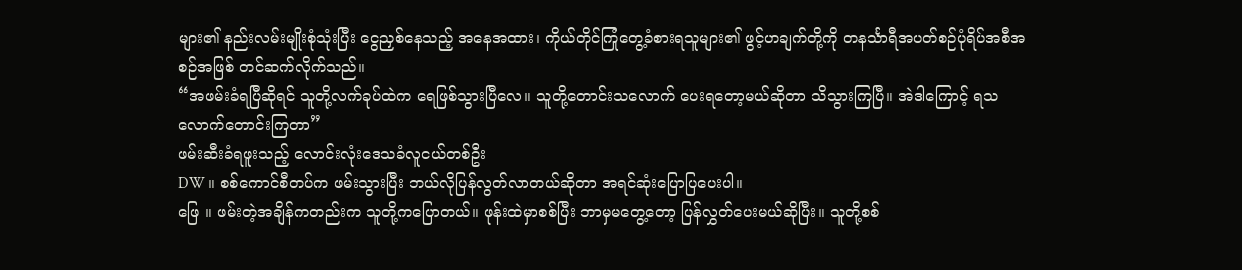များ၏ နည်းလမ်းမျိုးစုံသုံးပြီး ငွေညှစ်နေသည့် အနေအထား၊ ကိုယ်တိုင်ကြုံတွေ့ခံစားရသူများ၏ ဖွင့်ဟချက်တို့ကို တနင်္သာရီအပတ်စဉ်ပုံရိပ်အစီအစဉ်အဖြစ် တင်ဆက်လိုက်သည်။
“အဖမ်းခံရပြီဆိုရင် သူတို့လက်ခုပ်ထဲက ရေဖြစ်သွားပြီလေ။ သူတို့တောင်းသလောက် ပေးရတော့မယ်ဆိုတာ သိသွားကြပြီ။ အဲဒါကြောင့် ရသလောက်တောင်းကြတာ”
ဖမ်းဆီးခံရဖူးသည့် လောင်းလုံးဒေသခံလူငယ်တစ်ဦး
DW ။ စစ်ကောင်စီတပ်က ဖမ်းသွားပြီး ဘယ်လိုပြန်လွတ်လာတယ်ဆိုတာ အရင်ဆုံးပြောပြပေးပါ။
ဖြေ ။ ဖမ်းတဲ့အချိန်ကတည်းက သူတို့ကပြောတယ်။ ဖုန်းထဲမှာစစ်ပြီး ဘာမှမတွေ့တော့ ပြန်လွှတ်ပေးမယ်ဆိုပြီး။ သူတို့စစ်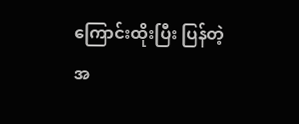ကြောင်းထိုးပြီး ပြန်တဲ့အ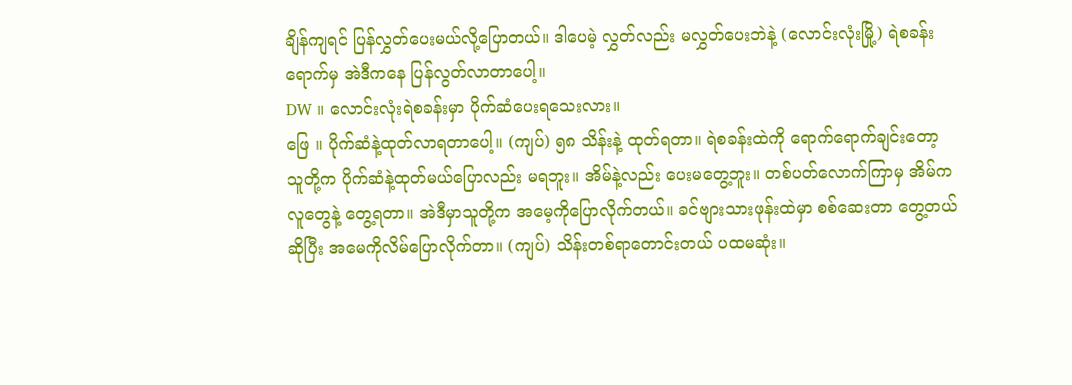ချိန်ကျရင် ပြန်လွှတ်ပေးမယ်လို့ပြောတယ်။ ဒါပေမဲ့ လွှတ်လည်း မလွှတ်ပေးဘဲနဲ့ (လောင်းလုံးမြို့) ရဲစခန်းရောက်မှ အဲဒီကနေ ပြန်လွတ်လာတာပေါ့။
DW ။ လောင်းလုံးရဲစခန်းမှာ ပိုက်ဆံပေးရသေးလား။
ဖြေ ။ ပိုက်ဆံနဲ့ထုတ်လာရတာပေါ့။ (ကျပ်) ၅၈ သိန်းနဲ့ ထုတ်ရတာ။ ရဲစခန်းထဲကို ရောက်ရောက်ချင်းတော့ သူတို့က ပိုက်ဆံနဲ့ထုတ်မယ်ပြောလည်း မရဘူး။ အိမ်နဲ့လည်း ပေးမတွေ့ဘူး။ တစ်ပတ်လောက်ကြာမှ အိမ်ကလူတွေနဲ့ တွေ့ရတာ။ အဲဒီမှာသူတို့က အမေ့ကိုပြောလိုက်တယ်။ ခင်ဗျားသားဖုန်းထဲမှာ စစ်ဆေးတာ တွေ့တယ်ဆိုပြီး အမေကိုလိမ်ပြောလိုက်တာ။ (ကျပ်) သိန်းတစ်ရာတောင်းတယ် ပထမဆုံး။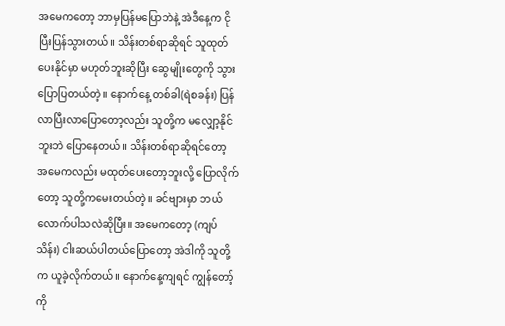အမေကတော့ ဘာမှပြန်မပြောဘဲနဲ့ အဲဒီနေ့က ငိုပြီးပြန်သွားတယ်။ သိန်းတစ်ရာဆိုရင် သူထုတ်ပေးနိုင်မှာ မဟုတ်ဘူးဆိုပြီး ဆွေမျိုးတွေကို သွားပြောပြတယ်တဲ့။ နောက်နေ့ တစ်ခါ(ရဲစခန်း) ပြန်လာပြီးလာပြောတော့လည်း သူတို့က မလျှော့နိုင်ဘူးဘဲ ပြောနေတယ်။ သိန်းတစ်ရာဆိုရင်တော့ အမေကလည်း မထုတ်ပေးတော့ဘူးလို့ ပြောလိုက်တော့ သူတို့ကမေးတယ်တဲ့။ ခင်ဗျားမှာ ဘယ်လောက်ပါသလဲဆိုပြီး။ အမေကတော့ (ကျပ်သိန်း) ငါးဆယ်ပါတယ်ပြောတော့ အဲဒါကို သူတို့က ယူခဲ့လိုက်တယ်။ နောက်နေ့ကျရင် ကျွန်တော့်ကို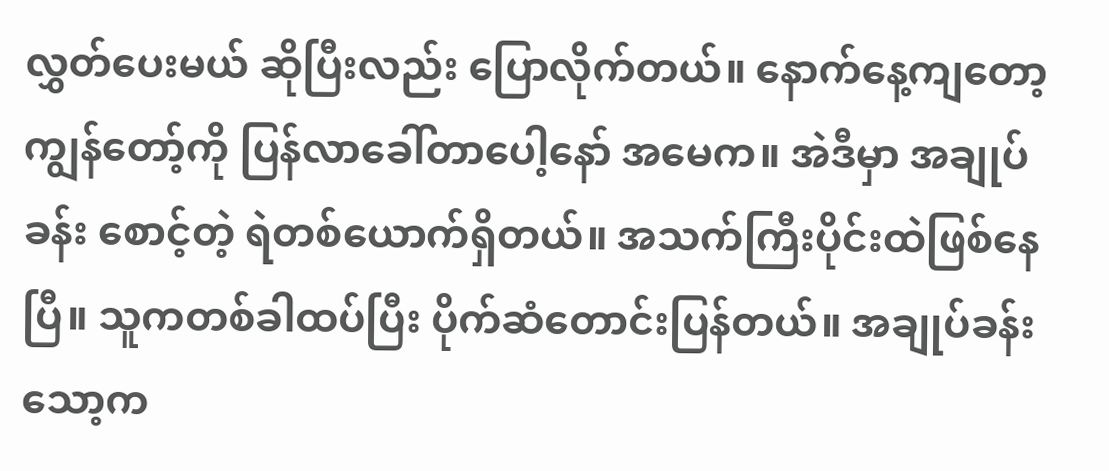လွှတ်ပေးမယ် ဆိုပြီးလည်း ပြောလိုက်တယ်။ နောက်နေ့ကျတော့ ကျွန်တော့်ကို ပြန်လာခေါ်တာပေါ့နော် အမေက။ အဲဒီမှာ အချုပ်ခန်း စောင့်တဲ့ ရဲတစ်ယောက်ရှိတယ်။ အသက်ကြီးပိုင်းထဲဖြစ်နေပြီ။ သူကတစ်ခါထပ်ပြီး ပိုက်ဆံတောင်းပြန်တယ်။ အချုပ်ခန်းသော့က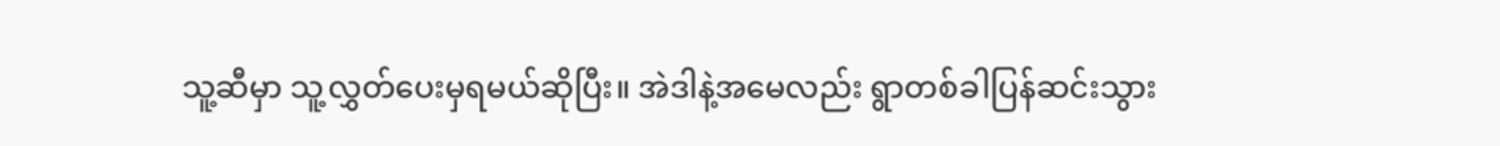သူ့ဆီမှာ သူ့လွှတ်ပေးမှရမယ်ဆိုပြီး။ အဲဒါနဲ့အမေလည်း ရွာတစ်ခါပြန်ဆင်းသွား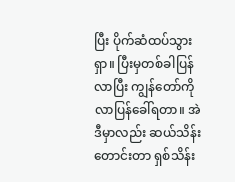ပြီး ပိုက်ဆံထပ်သွားရှာ။ ပြီးမှတစ်ခါပြန်လာပြီး ကျွန်တော်ကိုလာပြန်ခေါ်ရတာ။ အဲဒီမှာလည်း ဆယ်သိန်းတောင်းတာ ရှစ်သိန်း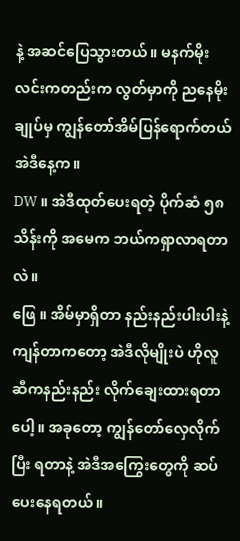နဲ့ အဆင်ပြေသွားတယ်။ မနက်မိုးလင်းကတည်းက လွတ်မှာကို ညနေမိုးချုပ်မှ ကျွန်တော်အိမ်ပြန်ရောက်တယ် အဲဒီနေ့က။
DW ။ အဲဒီထုတ်ပေးရတဲ့ ပိုက်ဆံ ၅၈ သိန်းကို အမေက ဘယ်ကရှာလာရတာလဲ။
ဖြေ ။ အိမ်မှာရှိတာ နည်းနည်းပါးပါးနဲ့ ကျန်တာကတော့ အဲဒီလိုမျိုးပဲ ဟိုလူဆီကနည်းနည်း လိုက်ချေးထားရတာပေါ့။ အခုတော့ ကျွန်တော်လှေလိုက်ပြီး ရတာနဲ့ အဲဒီအကြွေးတွေကို ဆပ်ပေးနေရတယ်။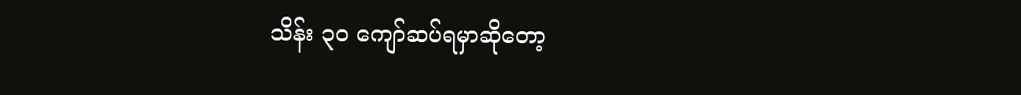သိန်း ၃၀ ကျော်ဆပ်ရမှာဆိုတော့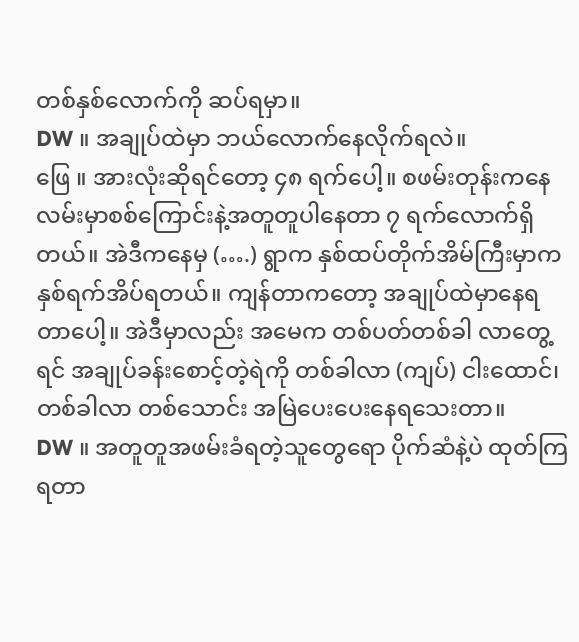တစ်နှစ်လောက်ကို ဆပ်ရမှာ။
DW ။ အချုပ်ထဲမှာ ဘယ်လောက်နေလိုက်ရလဲ။
ဖြေ ။ အားလုံးဆိုရင်တော့ ၄၈ ရက်ပေါ့။ စဖမ်းတုန်းကနေ လမ်းမှာစစ်ကြောင်းနဲ့အတူတူပါနေတာ ၇ ရက်လောက်ရှိတယ်။ အဲဒီကနေမှ (….) ရွာက နှစ်ထပ်တိုက်အိမ်ကြီးမှာက နှစ်ရက်အိပ်ရတယ်။ ကျန်တာကတော့ အချုပ်ထဲမှာနေရတာပေါ့။ အဲဒီမှာလည်း အမေက တစ်ပတ်တစ်ခါ လာတွေ့ရင် အချုပ်ခန်းစောင့်တဲ့ရဲကို တစ်ခါလာ (ကျပ်) ငါးထောင်၊ တစ်ခါလာ တစ်သောင်း အမြဲပေးပေးနေရသေးတာ။
DW ။ အတူတူအဖမ်းခံရတဲ့သူတွေရော ပိုက်ဆံနဲ့ပဲ ထုတ်ကြရတာ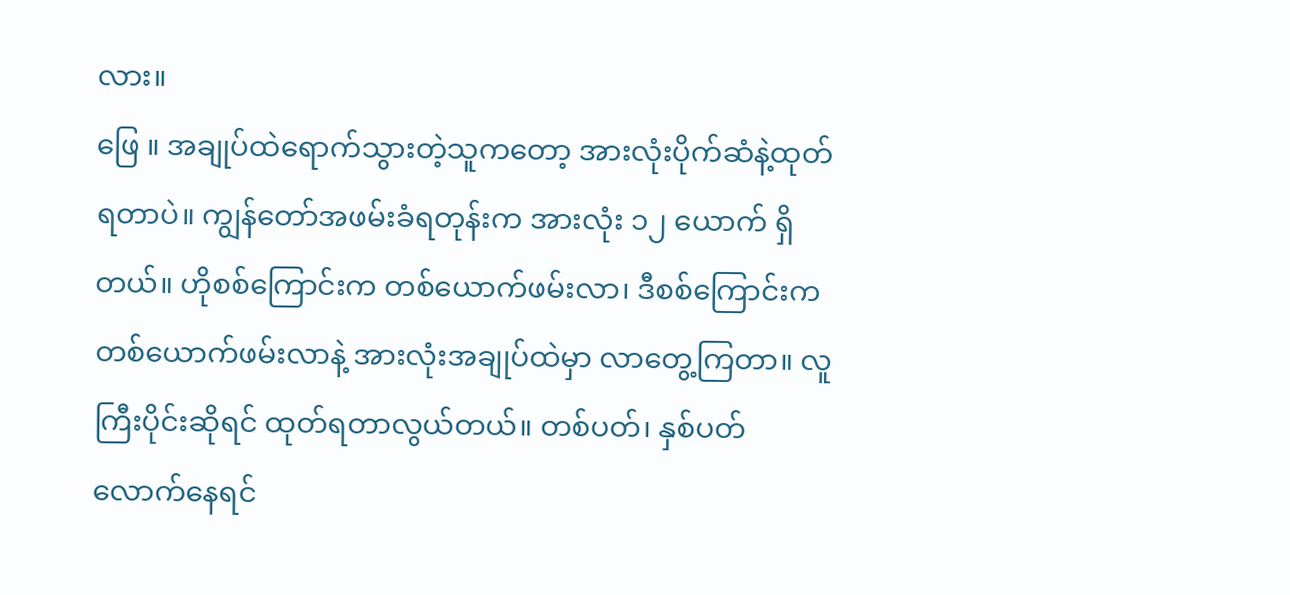လား။
ဖြေ ။ အချုပ်ထဲရောက်သွားတဲ့သူကတော့ အားလုံးပိုက်ဆံနဲ့ထုတ်ရတာပဲ။ ကျွန်တော်အဖမ်းခံရတုန်းက အားလုံး ၁၂ ယောက် ရှိတယ်။ ဟိုစစ်ကြောင်းက တစ်ယောက်ဖမ်းလာ၊ ဒီစစ်ကြောင်းက တစ်ယောက်ဖမ်းလာနဲ့ အားလုံးအချုပ်ထဲမှာ လာတွေ့ကြတာ။ လူကြီးပိုင်းဆိုရင် ထုတ်ရတာလွယ်တယ်။ တစ်ပတ်၊ နှစ်ပတ်လောက်နေရင်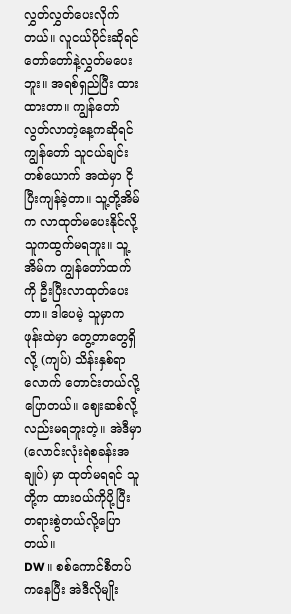လွှတ်လွှတ်ပေးလိုက်တယ်။ လူငယ်ပိုင်းဆိုရင် တော်တော်နဲ့လွှတ်မပေးဘူး။ အရစ်ရှည်ပြီး ထားထားတာ။ ကျွန်တော်လွတ်လာတဲ့နေ့ကဆိုရင် ကျွန်တော် သူငယ်ချင်းတစ်ယောက် အထဲမှာ ငိုပြီးကျန်ခဲ့တာ။ သူ့တို့အိမ်က လာထုတ်မပေးနိုင်လို့ သူကထွက်မရဘူး။ သူ့အိမ်က ကျွန်တော်ထက်ကို ဦးပြီးလာထုတ်ပေးတာ။ ဒါပေမဲ့ သူမှာက ဖုန်းထဲမှာ တွေ့တာတွေရှိလို့ (ကျပ်) သိန်းနှစ်ရာလောက် တောင်းတယ်လို့ပြောတယ်။ ဈေးဆစ်လို့လည်းမရဘူးတဲ့။ အဲဒီမှာ (လောင်းလုံးရဲစခန်းအချုပ်) မှာ ထုတ်မရရင် သူတို့က ထားဝယ်ကိုပို့ပြီး တရားစွဲတယ်လို့ပြောတယ်။
DW ။ စစ်ကောင်စီတပ်ကနေပြီး အဲဒီလိုမျိုး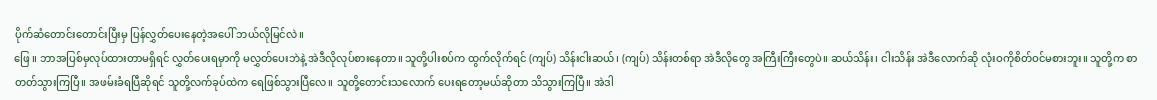ပိုက်ဆံတောင်းတောင်းပြီးမှ ပြန်လွှတ်ပေးနေတဲ့အပေါ် ဘယ်လိုမြင်လဲ။
ဖြေ ။ ဘာအပြစ်မှလုပ်ထားတာမရှိရင် လွှတ်ပေးရမှာကို မလွှတ်ပေးဘဲနဲ့ အဲဒီလိုလုပ်စားနေတာ။ သူတို့ပါးစပ်က ထွက်လိုက်ရင် (ကျပ်) သိန်းငါးဆယ်၊ (ကျပ်) သိန်းတစ်ရာ အဲဒီလိုတွေ အကြီးကြီးတွေပဲ။ ဆယ်သိန်း၊ ငါးသိန်း အဲဒီလောက်ဆို လုံးဝကိုစိတ်ဝင်မစားဘူး။ သူတို့က စာတတ်သွားကြပြီ။ အဖမ်းခံရပြီဆိုရင် သူတို့လက်ခုပ်ထဲက ရေဖြစ်သွားပြီလေ။ သူတို့တောင်းသလောက် ပေးရတော့မယ်ဆိုတာ သိသွားကြပြီ။ အဲဒါ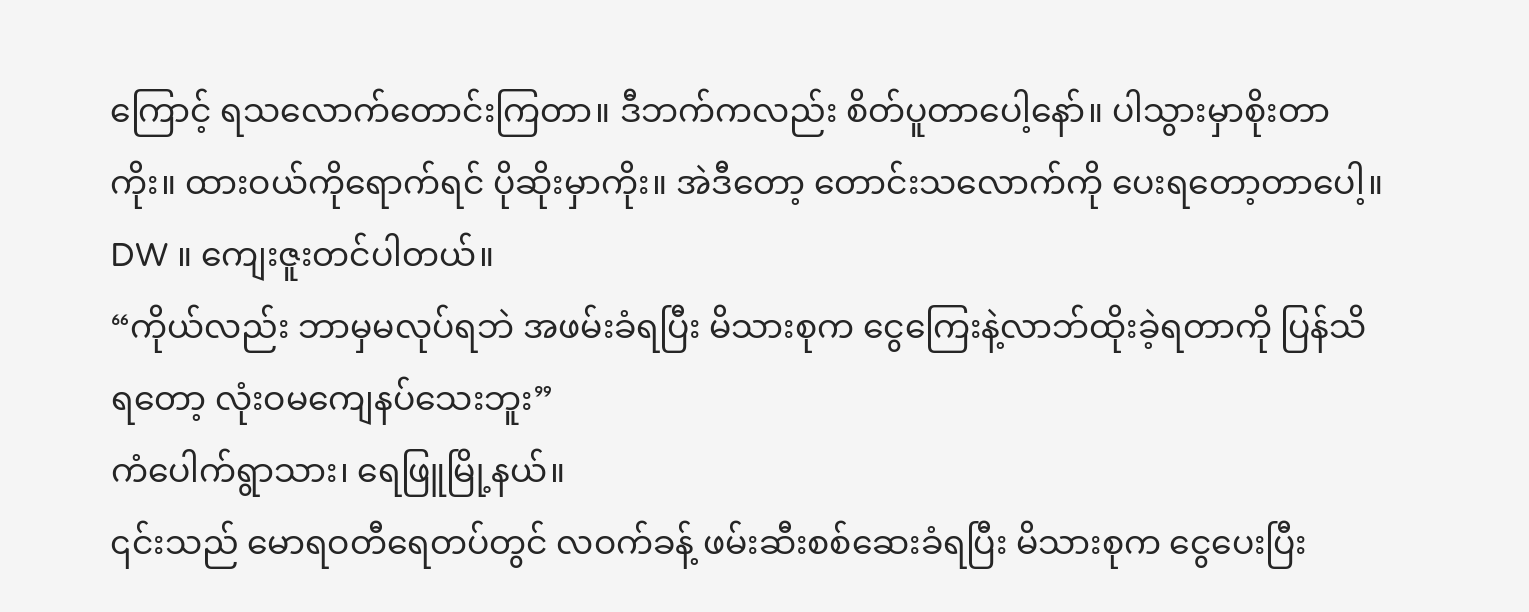ကြောင့် ရသလောက်တောင်းကြတာ။ ဒီဘက်ကလည်း စိတ်ပူတာပေါ့နော်။ ပါသွားမှာစိုးတာကိုး။ ထားဝယ်ကိုရောက်ရင် ပိုဆိုးမှာကိုး။ အဲဒီတော့ တောင်းသလောက်ကို ပေးရတော့တာပေါ့။
DW ။ ကျေးဇူးတင်ပါတယ်။
“ကိုယ်လည်း ဘာမှမလုပ်ရဘဲ အဖမ်းခံရပြီး မိသားစုက ငွေကြေးနဲ့လာဘ်ထိုးခဲ့ရတာကို ပြန်သိရတော့ လုံးဝမကျေနပ်သေးဘူး”
ကံပေါက်ရွာသား၊ ရေဖြူမြို့နယ်။
၎င်းသည် မောရဝတီရေတပ်တွင် လဝက်ခန့် ဖမ်းဆီးစစ်ဆေးခံရပြီး မိသားစုက ငွေပေးပြီး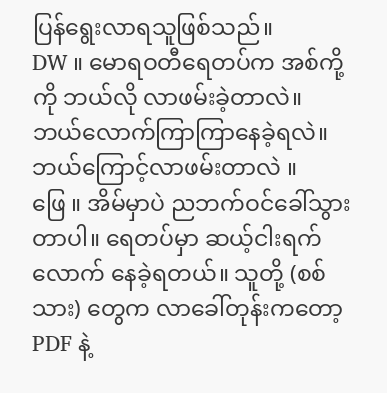ပြန်ရွေးလာရသူဖြစ်သည်။
DW ။ မောရဝတီရေတပ်က အစ်ကို့ကို ဘယ်လို လာဖမ်းခဲ့တာလဲ။ ဘယ်လောက်ကြာကြာနေခဲ့ရလဲ။ ဘယ်ကြောင့်လာဖမ်းတာလဲ ။
ဖြေ ။ အိမ်မှာပဲ ညဘက်ဝင်ခေါ်သွားတာပါ။ ရေတပ်မှာ ဆယ့်ငါးရက်လောက် နေခဲ့ရတယ်။ သူတို့ (စစ်သား) တွေက လာခေါ်တုန်းကတော့ PDF နဲ့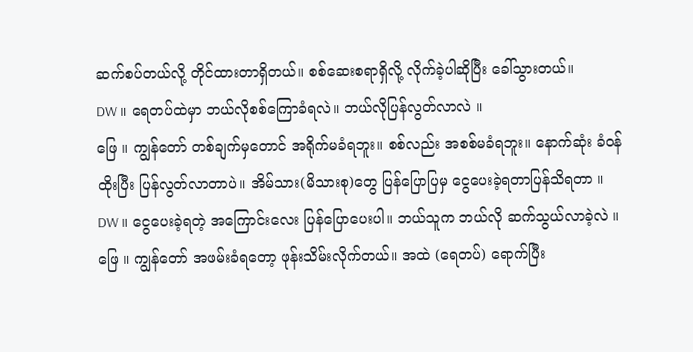ဆက်စပ်တယ်လို့ တိုင်ထားတာရှိတယ်။ စစ်ဆေးစရာရှိလို့ လိုက်ခဲ့ပါဆိုပြီး ခေါ်သွားတယ်။
DW ။ ရေတပ်ထဲမှာ ဘယ်လိုစစ်ကြောခံရလဲ။ ဘယ်လိုပြန်လွတ်လာလဲ ။
ဖြေ ။ ကျွန်တော် တစ်ချက်မှတောင် အရိုက်မခံရဘူး။ စစ်လည်း အစစ်မခံရဘူး။ နောက်ဆုံး ခံဝန်ထိုးပြီး ပြန်လွတ်လာတာပဲ။ အိမ်သား(မိသားစု)တွေ ပြန်ပြောပြမှ ငွေပေးခဲ့ရတာပြန်သိရတာ ။
DW ။ ငွေပေးခဲ့ရတဲ့ အကြောင်းလေး ပြန်ပြောပေးပါ။ ဘယ်သူက ဘယ်လို ဆက်သွယ်လာခဲ့လဲ ။
ဖြေ ။ ကျွန်တော် အဖမ်းခံရတော့ ဖုန်းသိမ်းလိုက်တယ်။ အထဲ (ရေတပ်) ရောက်ပြီး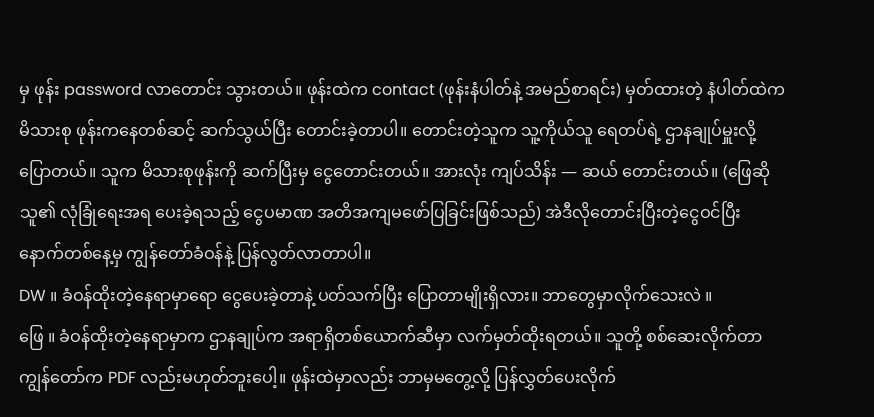မှ ဖုန်း password လာတောင်း သွားတယ်။ ဖုန်းထဲက contact (ဖုန်းနံပါတ်နဲ့ အမည်စာရင်း) မှတ်ထားတဲ့ နံပါတ်ထဲက မိသားစု ဖုန်းကနေတစ်ဆင့် ဆက်သွယ်ပြီး တောင်းခဲ့တာပါ။ တောင်းတဲ့သူက သူ့ကိုယ်သူ ရေတပ်ရဲ့ ဌာနချုပ်မှူးလို့ပြောတယ်။ သူက မိသားစုဖုန်းကို ဆက်ပြီးမှ ငွေတောင်းတယ်။ အားလုံး ကျပ်သိန်း — ဆယ် တောင်းတယ်။ (ဖြေဆိုသူ၏ လုံခြုံရေးအရ ပေးခဲ့ရသည့် ငွေပမာဏ အတိအကျမဖော်ပြခြင်းဖြစ်သည်) အဲဒီလိုတောင်းပြီးတဲ့ငွေဝင်ပြီး နောက်တစ်နေ့မှ ကျွန်တော်ခံဝန်နဲ့ ပြန်လွတ်လာတာပါ။
DW ။ ခံဝန်ထိုးတဲ့နေရာမှာရော ငွေပေးခဲ့တာနဲ့ ပတ်သက်ပြီး ပြောတာမျိုးရှိလား။ ဘာတွေမှာလိုက်သေးလဲ ။
ဖြေ ။ ခံဝန်ထိုးတဲ့နေရာမှာက ဌာနချုပ်က အရာရှိတစ်ယောက်ဆီမှာ လက်မှတ်ထိုးရတယ်။ သူတို့ စစ်ဆေးလိုက်တာ ကျွန်တော်က PDF လည်းမဟုတ်ဘူးပေါ့။ ဖုန်းထဲမှာလည်း ဘာမှမတွေ့လို့ ပြန်လွှတ်ပေးလိုက်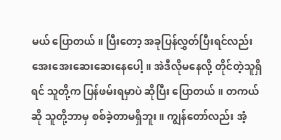မယ် ပြောတယ်။ ပြီးတော့ အခုပြန်လွှတ်ပြီးရင်လည်း အေးအေးဆေးဆေးနေပေါ့။ အဲဒီလိုမနေလို့ တိုင်တဲ့သူရှိရင် သူတို့က ပြန်ဖမ်းရမှာပဲ ဆိုပြီး ပြောတယ်။ တကယ်ဆို သူတို့ဘာမှ စစ်ခဲ့တာမရှိဘူး။ ကျွန်တော်လည်း အံ့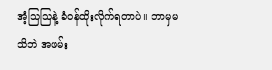အံ့သြသြနဲ့ ခံဝန်ထိုးလိုက်ရတာပဲ။ ဘာမှမသိဘဲ အဖမ်း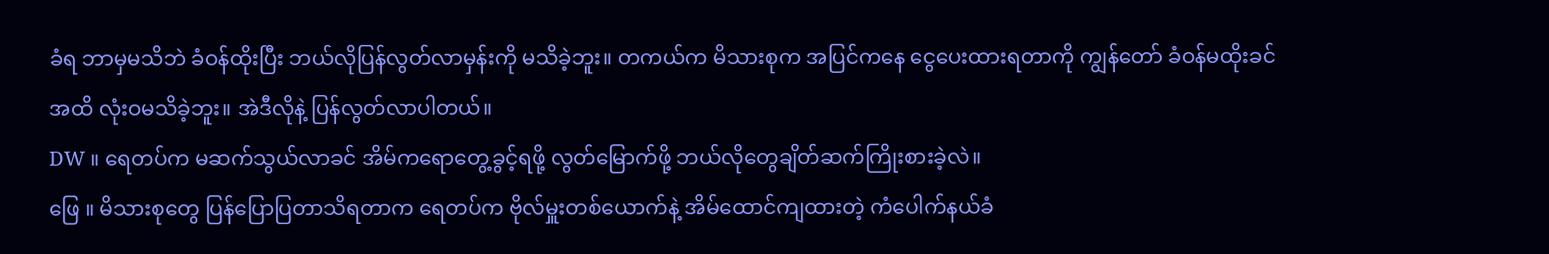ခံရ ဘာမှမသိဘဲ ခံဝန်ထိုးပြီး ဘယ်လိုပြန်လွတ်လာမှန်းကို မသိခဲ့ဘူး။ တကယ်က မိသားစုက အပြင်ကနေ ငွေပေးထားရတာကို ကျွန်တော် ခံဝန်မထိုးခင်အထိ လုံးဝမသိခဲ့ဘူး။ အဲဒီလိုနဲ့ ပြန်လွတ်လာပါတယ်။
DW ။ ရေတပ်က မဆက်သွယ်လာခင် အိမ်ကရောတွေ့ခွင့်ရဖို့ လွတ်မြောက်ဖို့ ဘယ်လိုတွေချိတ်ဆက်ကြိုးစားခဲ့လဲ။
ဖြေ ။ မိသားစုတွေ ပြန်ပြောပြတာသိရတာက ရေတပ်က ဗိုလ်မှူးတစ်ယောက်နဲ့ အိမ်ထောင်ကျထားတဲ့ ကံပေါက်နယ်ခံ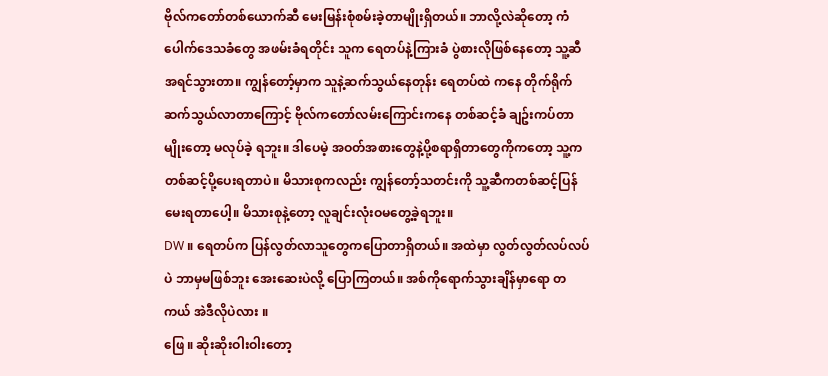ဗိုလ်ကတော်တစ်ယောက်ဆီ မေးမြန်းစုံစမ်းခဲ့တာမျိုးရှိတယ်။ ဘာလို့လဲဆိုတော့ ကံပေါက်ဒေသခံတွေ အဖမ်းခံရတိုင်း သူက ရေတပ်နဲ့ကြားခံ ပွဲစားလိုဖြစ်နေတော့ သူ့ဆီ အရင်သွားတာ။ ကျွန်တော့်မှာက သူနဲ့ဆက်သွယ်နေတုန်း ရေတပ်ထဲ ကနေ တိုက်ရိုက်ဆက်သွယ်လာတာကြောင့် ဗိုလ်ကတော်လမ်းကြောင်းကနေ တစ်ဆင့်ခံ ချဥ်းကပ်တာမျိုးတော့ မလုပ်ခဲ့ ရဘူး။ ဒါပေမဲ့ အဝတ်အစားတွေနဲ့ပို့စရာရှိတာတွေကိုကတော့ သူ့ကတစ်ဆင့်ပို့ပေးရတာပဲ။ မိသားစုကလည်း ကျွန်တော့်သတင်းကို သူ့ဆီကတစ်ဆင့်ပြန်မေးရတာပေါ့။ မိသားစုနဲ့တော့ လူချင်းလုံးဝမတွေ့ခဲ့ရဘူး။
DW ။ ရေတပ်က ပြန်လွတ်လာသူတွေကပြောတာရှိတယ်။ အထဲမှာ လွတ်လွတ်လပ်လပ်ပဲ ဘာမှမဖြစ်ဘူး အေးဆေးပဲလို့ ပြောကြတယ်။ အစ်ကိုရောက်သွားချိန်မှာရော တကယ် အဲဒီလိုပဲလား ။
ဖြေ ။ ဆိုးဆိုးဝါးဝါးတော့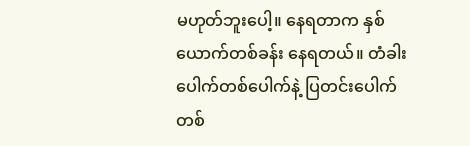မဟုတ်ဘူးပေါ့။ နေရတာက နှစ်ယောက်တစ်ခန်း နေရတယ်။ တံခါးပေါက်တစ်ပေါက်နဲ့ ပြတင်းပေါက် တစ်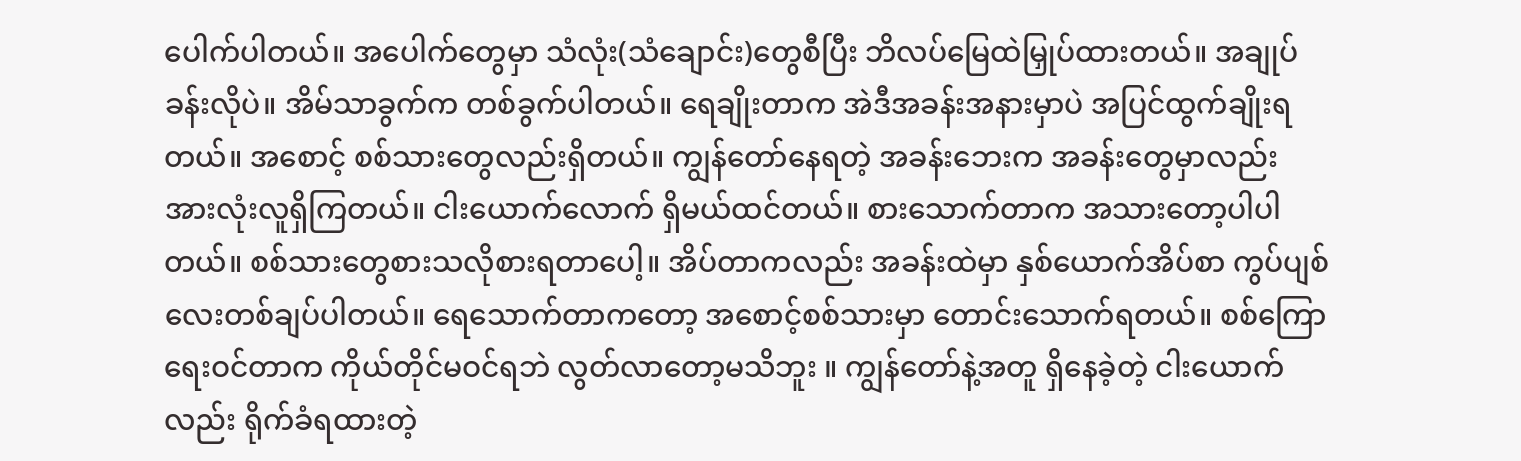ပေါက်ပါတယ်။ အပေါက်တွေမှာ သံလုံး(သံချောင်း)တွေစီပြီး ဘိလပ်မြေထဲမြှုပ်ထားတယ်။ အချုပ်ခန်းလိုပဲ။ အိမ်သာခွက်က တစ်ခွက်ပါတယ်။ ရေချိုးတာက အဲဒီအခန်းအနားမှာပဲ အပြင်ထွက်ချိုးရတယ်။ အစောင့် စစ်သားတွေလည်းရှိတယ်။ ကျွန်တော်နေရတဲ့ အခန်းဘေးက အခန်းတွေမှာလည်း အားလုံးလူရှိကြတယ်။ ငါးယောက်လောက် ရှိမယ်ထင်တယ်။ စားသောက်တာက အသားတော့ပါပါတယ်။ စစ်သားတွေစားသလိုစားရတာပေါ့။ အိပ်တာကလည်း အခန်းထဲမှာ နှစ်ယောက်အိပ်စာ ကွပ်ပျစ်လေးတစ်ချပ်ပါတယ်။ ရေသောက်တာကတော့ အစောင့်စစ်သားမှာ တောင်းသောက်ရတယ်။ စစ်ကြောရေးဝင်တာက ကိုယ်တိုင်မဝင်ရဘဲ လွတ်လာတော့မသိဘူး ။ ကျွန်တော်နဲ့အတူ ရှိနေခဲ့တဲ့ ငါးယောက်လည်း ရိုက်ခံရထားတဲ့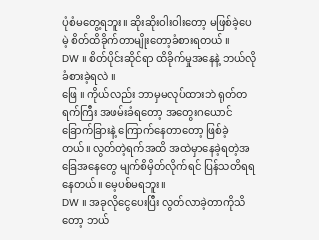ပုံစံမတွေ့ရဘူး။ ဆိုးဆိုးဝါးဝါးတော့ မဖြစ်ခဲ့ပေမဲ့ စိတ်ထိခိုက်တာမျိုးတော့ခံစားရတယ် ။
DW ။ စိတ်ပိုင်းဆိုင်ရာ ထိခိုက်မှုအနေနဲ့ ဘယ်လိုခံစားခဲ့ရလဲ ။
ဖြေ ။ ကိုယ်လည်း ဘာမှမလုပ်ထားဘဲ ရုတ်တရက်ကြီး အဖမ်းခံရတော့ အတွေးဂယောင်ခြောက်ခြားနဲ့ ကြောက်နေတာတော့ ဖြစ်ခဲ့တယ်။ လွတ်တဲ့ရက်အထိ အထဲမှာနေခဲ့ရတဲ့အခြေအနေတွေ မျက်စိမှိတ်လိုက်ရင် ပြန်သတိရရနေတယ်။ မေ့ပစ်မရဘူး။
DW ။ အခုလိုငွေပေးပြီး လွတ်လာခဲ့တာကိုသိတော့ ဘယ်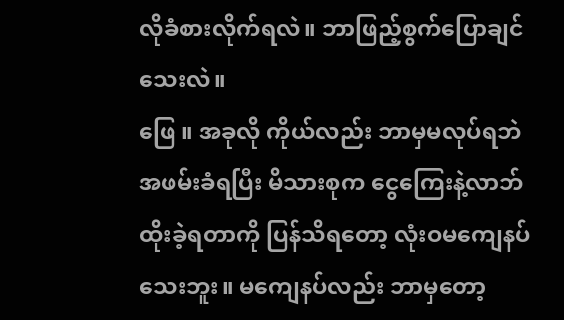လိုခံစားလိုက်ရလဲ။ ဘာဖြည့်စွက်ပြောချင်သေးလဲ။
ဖြေ ။ အခုလို ကိုယ်လည်း ဘာမှမလုပ်ရဘဲ အဖမ်းခံရပြီး မိသားစုက ငွေကြေးနဲ့လာဘ်ထိုးခဲ့ရတာကို ပြန်သိရတော့ လုံးဝမကျေနပ်သေးဘူး။ မကျေနပ်လည်း ဘာမှတော့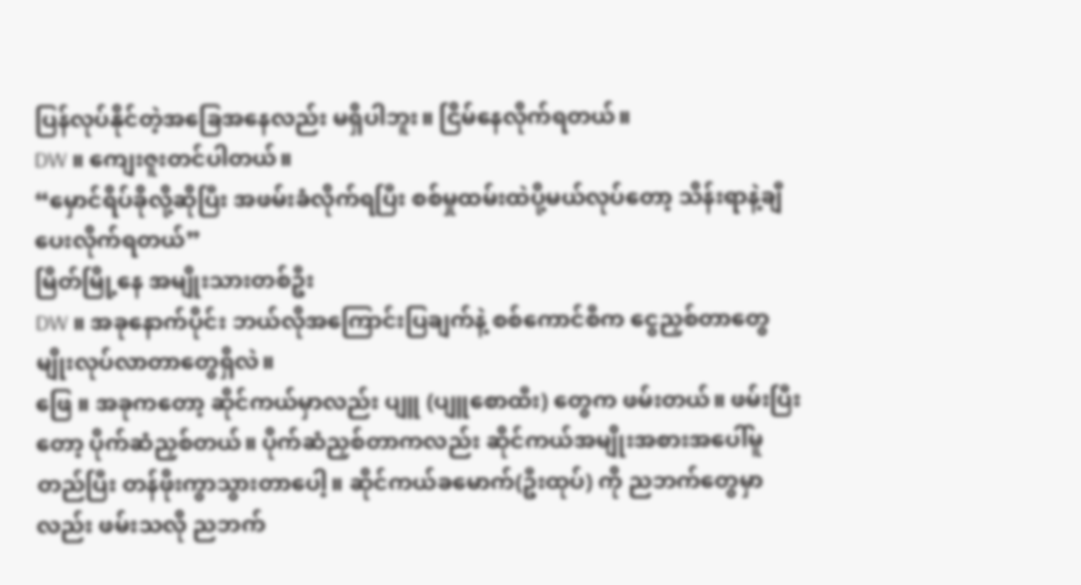ပြန်လုပ်နိုင်တဲ့အခြေအနေလည်း မရှိပါဘူး။ ငြိမ်နေလိုက်ရတယ်။
DW ။ ကျေးဇူးတင်ပါတယ်။
“မှောင်ရိပ်ခိုလို့ဆိုပြီး အဖမ်းခံလိုက်ရပြီး စစ်မှုထမ်းထဲပို့မယ်လုပ်တော့ သိန်းရာနဲ့ချီ ပေးလိုက်ရတယ်”
မြိတ်မြို့နေ အမျိုးသားတစ်ဦး
DW ။ အခုနောက်ပိုင်း ဘယ်လိုအကြောင်းပြချက်နဲ့ စစ်ကောင်စီက ငွေညှစ်တာတွေမျိုးလုပ်လာတာတွေရှိလဲ။
ဖြေ ။ အခုကတော့ ဆိုင်ကယ်မှာလည်း ပျူ (ပျူစောထီး) တွေက ဖမ်းတယ်။ ဖမ်းပြီးတော့ ပိုက်ဆံညှစ်တယ်။ ပိုက်ဆံညှစ်တာကလည်း ဆိုင်ကယ်အမျိုးအစားအပေါ်မူတည်ပြီး တန်ဖိုးကွာသွားတာပေါ့။ ဆိုင်ကယ်ခမောက်(ဦးထုပ်) ကို ညဘက်တွေမှာလည်း ဖမ်းသလို ညဘက်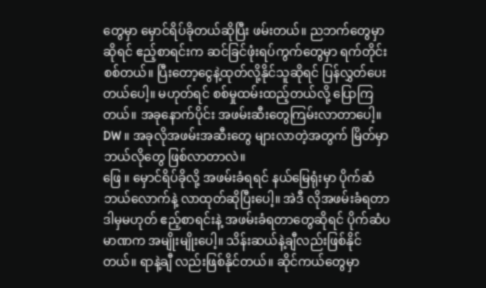တွေမှာ မှောင်ရိပ်ခိုတယ်ဆိုပြီး ဖမ်းတယ်။ ညဘက်တွေမှာဆိုရင် ဧည့်စာရင်းက ဆင်ခြင်ဖုံးရပ်ကွက်တွေမှာ ရက်တိုင်းစစ်တယ်။ ပြီးတော့ငွေနဲ့ထုတ်လို့နိုင်သူဆိုရင် ပြန်လွှတ်ပေးတယ်ပေါ့။ မဟုတ်ရင် စစ်မှုထမ်းထည့်တယ်လို့ ပြောကြတယ်။ အခုနောက်ပိုင်း အဖမ်းဆီးတွေကြမ်းလာတာပေါ့။
DW ။ အခုလိုအဖမ်းအဆီးတွေ များလာတဲ့အတွက် မြိတ်မှာဘယ်လိုတွေ ဖြစ်လာတာလဲ။
ဖြေ ။ မှောင်ရိပ်ခိုလို့ အဖမ်းခံရရင် နယ်မြေရုံးမှာ ပိုက်ဆံဘယ်လောက်နဲ့ လာထုတ်ဆိုပြီးပေါ့။ အဲဒီ လိုအဖမ်းခံရတာ ဒါမှမဟုတ် ဧည့်စာရင်းနဲ့ အဖမ်းခံရတာတွေဆိုရင် ပိုက်ဆံပမာဏက အမျိုးမျိုးပေါ့။ သိန်းဆယ်နဲ့ချီလည်းဖြစ်နိုင်တယ်။ ရာနဲ့ချီ လည်းဖြစ်နိုင်တယ်။ ဆိုင်ကယ်တွေမှာ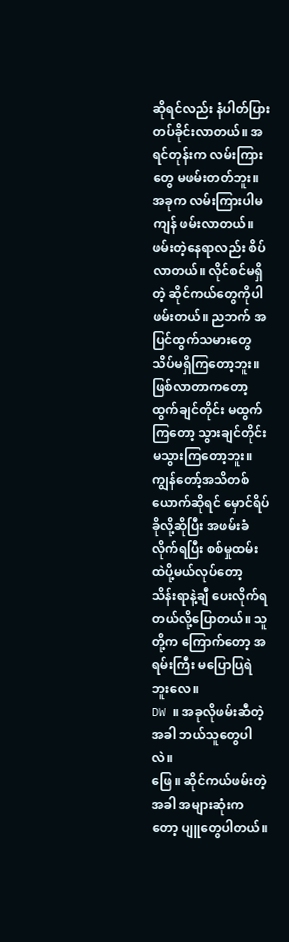ဆိုရင်လည်း နံပါတ်ပြား တပ်ခိုင်းလာတယ်။ အရင်တုန်းက လမ်းကြားတွေ မဖမ်းတတ်ဘူး။ အခုက လမ်းကြားပါမကျန် ဖမ်းလာတယ်။ ဖမ်းတဲ့နေရာလည်း စိပ်လာတယ်။ လိုင်စင်မရှိတဲ့ ဆိုင်ကယ်တွေကိုပါ ဖမ်းတယ်။ ညဘက် အပြင်ထွက်သမားတွေ သိပ်မရှိကြတော့ဘူး။ ဖြစ်လာတာကတော့ ထွက်ချင်တိုင်း မထွက်ကြတော့ သွားချင်တိုင်း မသွားကြတော့ဘူး။ ကျွန်တော့်အသိတစ်ယောက်ဆိုရင် မှောင်ရိပ်ခိုလို့ဆိုပြီး အဖမ်းခံလိုက်ရပြီး စစ်မှုထမ်းထဲပို့မယ်လုပ်တော့ သိန်းရာနဲ့ချီ ပေးလိုက်ရတယ်လို့ပြောတယ်။ သူတို့က ကြောက်တော့ အရမ်းကြီး မပြောပြရဲဘူးလေ။
DW ။ အခုလိုဖမ်းဆီတဲ့အခါ ဘယ်သူတွေပါလဲ။
ဖြေ ။ ဆိုင်ကယ်ဖမ်းတဲ့အခါ အများဆုံးကတော့ ပျူတွေပါတယ်။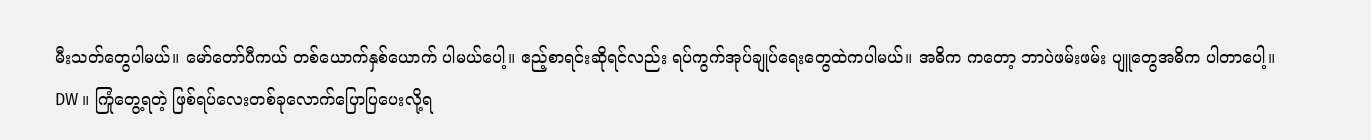မီးသတ်တွေပါမယ်။ မော်တော်ပီကယ် တစ်ယောက်နှစ်ယောက် ပါမယ်ပေါ့။ ဧည့်စာရင်းဆိုရင်လည်း ရပ်ကွက်အုပ်ချုပ်ရေးတွေထဲကပါမယ်။ အဓိက ကတော့ ဘာပဲဖမ်းဖမ်း ပျူတွေအဓိက ပါတာပေါ့။
DW ။ ကြုံတွေ့ရတဲ့ ဖြစ်ရပ်လေးတစ်ခုလောက်ပြောပြပေးလို့ရ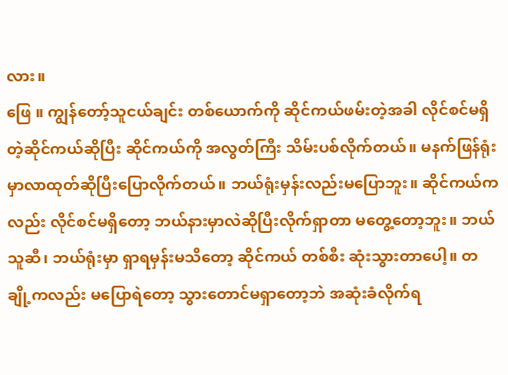လား။
ဖြေ ။ ကျွန်တော့်သူငယ်ချင်း တစ်ယောက်ကို ဆိုင်ကယ်ဖမ်းတဲ့အခါ လိုင်စင်မရှိတဲ့ဆိုင်ကယ်ဆိုပြီး ဆိုင်ကယ်ကို အလွတ်ကြီး သိမ်းပစ်လိုက်တယ်။ မနက်ဖြန်ရုံးမှာလာထုတ်ဆိုပြီးပြောလိုက်တယ်။ ဘယ်ရုံးမှန်းလည်းမပြောဘူး။ ဆိုင်ကယ်ကလည်း လိုင်စင်မရှိတော့ ဘယ်နားမှာလဲဆိုပြီးလိုက်ရှာတာ မတွေ့တော့ဘူး။ ဘယ်သူဆီ၊ ဘယ်ရုံးမှာ ရှာရမှန်းမသိတော့ ဆိုင်ကယ် တစ်စီး ဆုံးသွားတာပေါ့။ တချို့ကလည်း မပြောရဲတော့ သွားတောင်မရှာတော့ဘဲ အဆုံးခံလိုက်ရ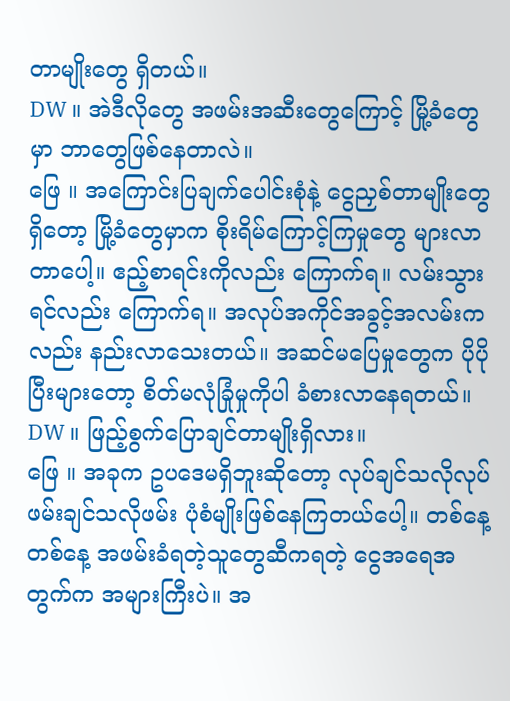တာမျိုးတွေ ရှိတယ်။
DW ။ အဲဒီလိုတွေ အဖမ်းအဆီးတွေကြောင့် မြို့ခံတွေမှာ ဘာတွေဖြစ်နေတာလဲ။
ဖြေ ။ အကြောင်းပြချက်ပေါင်းစုံနဲ့ ငွေညှစ်တာမျိုးတွေရှိတော့ မြို့ခံတွေမှာက စိုးရိမ်ကြောင့်ကြမှုတွေ များလာတာပေါ့။ ဧည့်စာရင်းကိုလည်း ကြောက်ရ။ လမ်းသွားရင်လည်း ကြောက်ရ။ အလုပ်အကိုင်အခွင့်အလမ်းကလည်း နည်းလာသေးတယ်။ အဆင်မပြေမှုတွေက ပိုပိုပြီးများတော့ စိတ်မလုံခြုံမှုကိုပါ ခံစားလာနေရတယ်။
DW ။ ဖြည့်စွက်ပြောချင်တာမျိုးရှိလား။
ဖြေ ။ အခုက ဥပဒေမရှိဘူးဆိုတော့ လုပ်ချင်သလိုလုပ် ဖမ်းချင်သလိုဖမ်း ပုံစံမျိုးဖြစ်နေကြတယ်ပေါ့။ တစ်နေ့တစ်နေ့ အဖမ်းခံရတဲ့သူတွေဆီကရတဲ့ ငွေအရေအတွက်က အများကြီးပဲ။ အ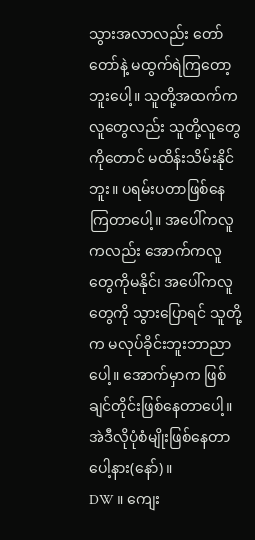သွားအလာလည်း တော်တော်နဲ့ မထွက်ရဲကြတော့ဘူးပေါ့။ သူတို့အထက်က လူတွေလည်း သူတို့လူတွေကိုတောင် မထိန်းသိမ်းနိုင်ဘူး။ ပရမ်းပတာဖြစ်နေကြတာပေါ့။ အပေါ်ကလူကလည်း အောက်ကလူတွေကိုမနိုင်၊ အပေါ်ကလူတွေကို သွားပြောရင် သူတို့က မလုပ်ခိုင်းဘူးဘာညာပေါ့။ အောက်မှာက ဖြစ်ချင်တိုင်းဖြစ်နေတာပေါ့။ အဲဒီလိုပုံစံမျိုးဖြစ်နေတာပေါ့နား(နော်)။
DW ။ ကျေး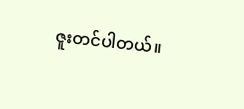ဇူးတင်ပါတယ်။